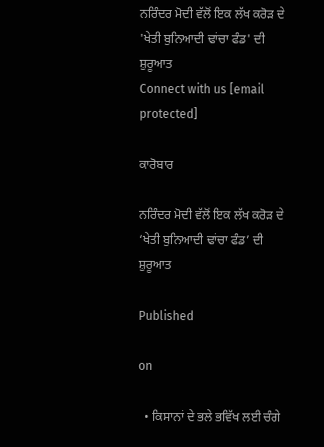ਨਰਿੰਦਰ ਮੋਦੀ ਵੱਲੋਂ ਇਕ ਲੱਖ ਕਰੋੜ ਦੇ 'ਖੇਤੀ ਬੁਨਿਆਦੀ ਢਾਂਚਾ ਫੰਡ' ਦੀ ਸ਼ੁਰੂਆਤ
Connect with us [email protected]

ਕਾਰੋਬਾਰ

ਨਰਿੰਦਰ ਮੋਦੀ ਵੱਲੋਂ ਇਕ ਲੱਖ ਕਰੋੜ ਦੇ ‘ਖੇਤੀ ਬੁਨਿਆਦੀ ਢਾਂਚਾ ਫੰਡ’ ਦੀ ਸ਼ੁਰੂਆਤ

Published

on

  • ਕਿਸਾਨਾਂ ਦੇ ਭਲੇ ਭਵਿੱਖ ਲਈ ਚੰਗੇ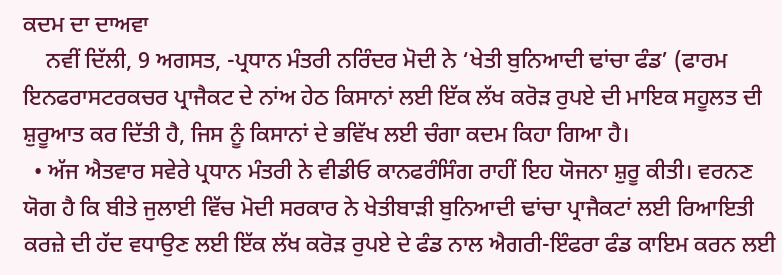ਕਦਮ ਦਾ ਦਾਅਵਾ
    ਨਵੀਂ ਦਿੱਲੀ, 9 ਅਗਸਤ, -ਪ੍ਰਧਾਨ ਮੰਤਰੀ ਨਰਿੰਦਰ ਮੋਦੀ ਨੇ ‘ਖੇਤੀ ਬੁਨਿਆਦੀ ਢਾਂਚਾ ਫੰਡ’ (ਫਾਰਮ ਇਨਫਰਾਸਟਰਕਚਰ ਪ੍ਰਾਜੈਕਟ ਦੇ ਨਾਂਅ ਹੇਠ ਕਿਸਾਨਾਂ ਲਈ ਇੱਕ ਲੱਖ ਕਰੋੜ ਰੁਪਏ ਦੀ ਮਾਇਕ ਸਹੂਲਤ ਦੀ ਸ਼ੁਰੂਆਤ ਕਰ ਦਿੱਤੀ ਹੈ, ਜਿਸ ਨੂੰ ਕਿਸਾਨਾਂ ਦੇ ਭਵਿੱਖ ਲਈ ਚੰਗਾ ਕਦਮ ਕਿਹਾ ਗਿਆ ਹੈ।
  • ਅੱਜ ਐਤਵਾਰ ਸਵੇਰੇ ਪ੍ਰਧਾਨ ਮੰਤਰੀ ਨੇ ਵੀਡੀਓ ਕਾਨਫਰੰਸਿੰਗ ਰਾਹੀਂ ਇਹ ਯੋਜਨਾ ਸ਼ੁਰੂ ਕੀਤੀ। ਵਰਨਣ ਯੋਗ ਹੈ ਕਿ ਬੀਤੇ ਜੁਲਾਈ ਵਿੱਚ ਮੋਦੀ ਸਰਕਾਰ ਨੇ ਖੇਤੀਬਾੜੀ ਬੁਨਿਆਦੀ ਢਾਂਚਾ ਪ੍ਰਾਜੈਕਟਾਂ ਲਈ ਰਿਆਇਤੀ ਕਰਜ਼ੇ ਦੀ ਹੱਦ ਵਧਾਉਣ ਲਈ ਇੱਕ ਲੱਖ ਕਰੋੜ ਰੁਪਏ ਦੇ ਫੰਡ ਨਾਲ ਐਗਰੀ-ਇੰਫਰਾ ਫੰਡ ਕਾਇਮ ਕਰਨ ਲਈ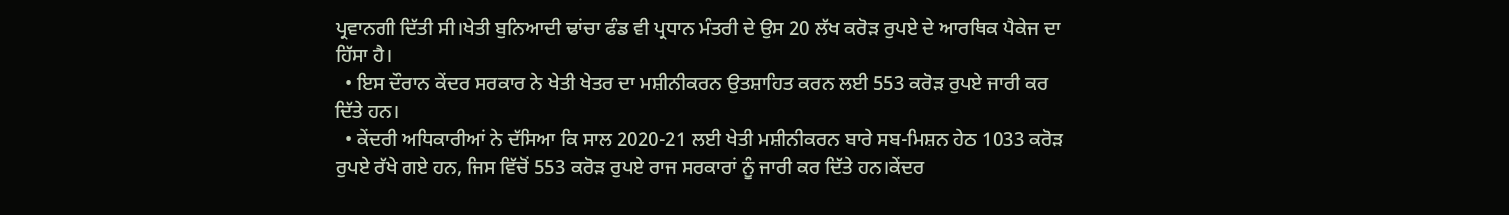ਪ੍ਰਵਾਨਗੀ ਦਿੱਤੀ ਸੀ।ਖੇਤੀ ਬੁਨਿਆਦੀ ਢਾਂਚਾ ਫੰਡ ਵੀ ਪ੍ਰਧਾਨ ਮੰਤਰੀ ਦੇ ਉਸ 20 ਲੱਖ ਕਰੋੜ ਰੁਪਏ ਦੇ ਆਰਥਿਕ ਪੈਕੇਜ ਦਾ ਹਿੱਸਾ ਹੈ।
  • ਇਸ ਦੌਰਾਨ ਕੇਂਦਰ ਸਰਕਾਰ ਨੇ ਖੇਤੀ ਖੇਤਰ ਦਾ ਮਸ਼ੀਨੀਕਰਨ ਉਤਸ਼ਾਹਿਤ ਕਰਨ ਲਈ 553 ਕਰੋੜ ਰੁਪਏ ਜਾਰੀ ਕਰ ਦਿੱਤੇ ਹਨ।
  • ਕੇਂਦਰੀ ਅਧਿਕਾਰੀਆਂ ਨੇ ਦੱਸਿਆ ਕਿ ਸਾਲ 2020-21 ਲਈ ਖੇਤੀ ਮਸ਼ੀਨੀਕਰਨ ਬਾਰੇ ਸਬ-ਮਿਸ਼ਨ ਹੇਠ 1033 ਕਰੋੜ ਰੁਪਏ ਰੱਖੇ ਗਏ ਹਨ, ਜਿਸ ਵਿੱਚੋਂ 553 ਕਰੋੜ ਰੁਪਏ ਰਾਜ ਸਰਕਾਰਾਂ ਨੂੰ ਜਾਰੀ ਕਰ ਦਿੱਤੇ ਹਨ।ਕੇਂਦਰ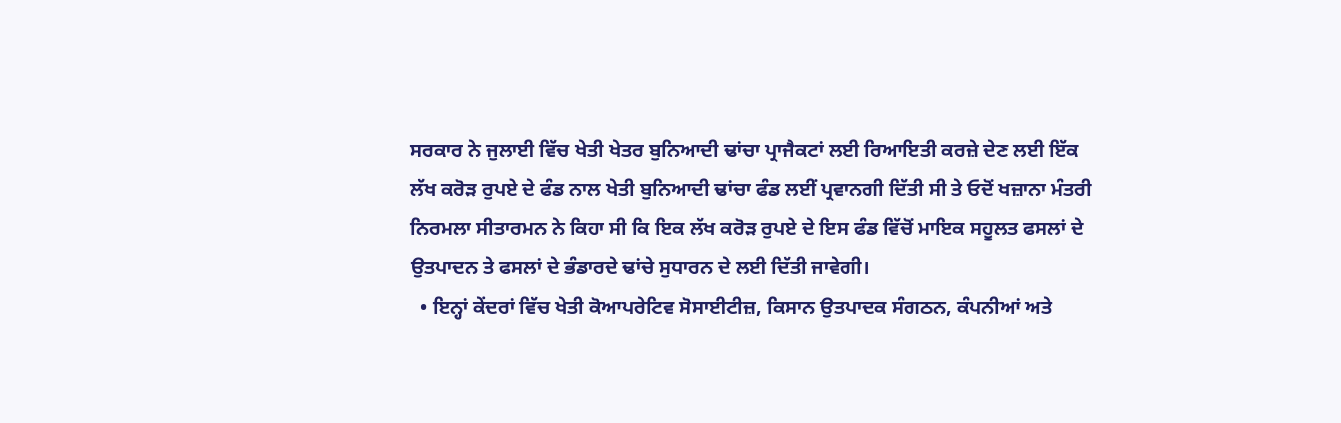ਸਰਕਾਰ ਨੇ ਜੁਲਾਈ ਵਿੱਚ ਖੇਤੀ ਖੇਤਰ ਬੁਨਿਆਦੀ ਢਾਂਚਾ ਪ੍ਰਾਜੈਕਟਾਂ ਲਈ ਰਿਆਇਤੀ ਕਰਜ਼ੇ ਦੇਣ ਲਈ ਇੱਕ ਲੱਖ ਕਰੋੜ ਰੁਪਏ ਦੇ ਫੰਡ ਨਾਲ ਖੇਤੀ ਬੁਨਿਆਦੀ ਢਾਂਚਾ ਫੰਡ ਲਈਂ ਪ੍ਰਵਾਨਗੀ ਦਿੱਤੀ ਸੀ ਤੇ ਓਦੋਂ ਖਜ਼ਾਨਾ ਮੰਤਰੀ ਨਿਰਮਲਾ ਸੀਤਾਰਮਨ ਨੇ ਕਿਹਾ ਸੀ ਕਿ ਇਕ ਲੱਖ ਕਰੋੜ ਰੁਪਏ ਦੇ ਇਸ ਫੰਡ ਵਿੱਚੋਂ ਮਾਇਕ ਸਹੂਲਤ ਫਸਲਾਂ ਦੇ ਉਤਪਾਦਨ ਤੇ ਫਸਲਾਂ ਦੇ ਭੰਡਾਰਦੇ ਢਾਂਚੇ ਸੁਧਾਰਨ ਦੇ ਲਈ ਦਿੱਤੀ ਜਾਵੇਗੀ।
  • ਇਨ੍ਹਾਂ ਕੇਂਦਰਾਂ ਵਿੱਚ ਖੇਤੀ ਕੋਆਪਰੇਟਿਵ ਸੋਸਾਈਟੀਜ਼, ਕਿਸਾਨ ਉਤਪਾਦਕ ਸੰਗਠਨ, ਕੰਪਨੀਆਂ ਅਤੇ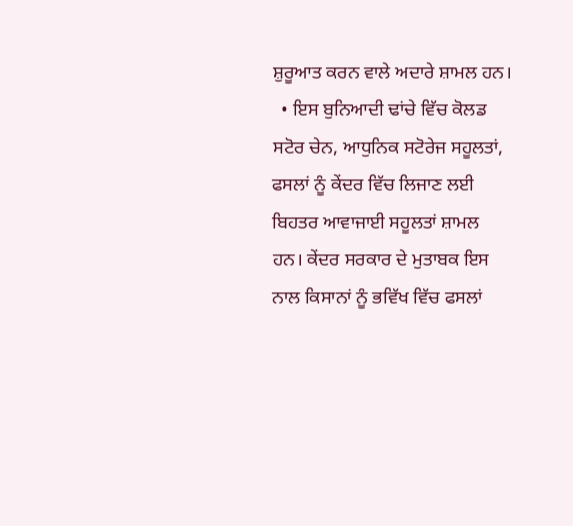ਸ਼ੁਰੂਆਤ ਕਰਨ ਵਾਲੇ ਅਦਾਰੇ ਸ਼ਾਮਲ ਹਨ।
  • ਇਸ ਬੁਨਿਆਦੀ ਢਾਂਚੇ ਵਿੱਚ ਕੋਲਡ ਸਟੋਰ ਚੇਨ, ਆਧੁਨਿਕ ਸਟੋਰੇਜ ਸਹੂਲਤਾਂ, ਫਸਲਾਂ ਨੂੰ ਕੇਂਦਰ ਵਿੱਚ ਲਿਜਾਣ ਲਈ ਬਿਹਤਰ ਆਵਾਜਾਈ ਸਹੂਲਤਾਂ ਸ਼ਾਮਲ ਹਨ। ਕੇਂਦਰ ਸਰਕਾਰ ਦੇ ਮੁਤਾਬਕ ਇਸ ਨਾਲ ਕਿਸਾਨਾਂ ਨੂੰ ਭਵਿੱਖ ਵਿੱਚ ਫਸਲਾਂ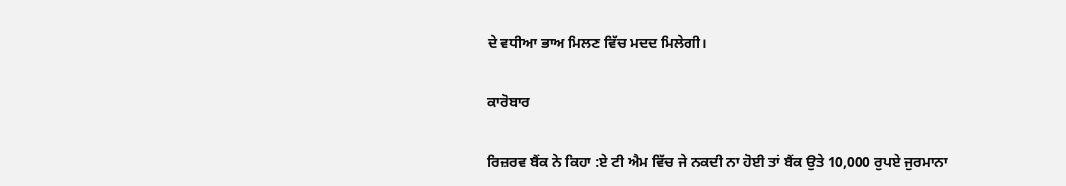ਦੇ ਵਧੀਆ ਭਾਅ ਮਿਲਣ ਵਿੱਚ ਮਦਦ ਮਿਲੇਗੀ।

ਕਾਰੋਬਾਰ

ਰਿਜ਼ਰਵ ਬੈਂਕ ਨੇ ਕਿਹਾ :ਏ ਟੀ ਐਮ ਵਿੱਚ ਜੇ ਨਕਦੀ ਨਾ ਹੋਈ ਤਾਂ ਬੈਂਕ ਉਤੇ 10,000 ਰੁਪਏ ਜੁਰਮਾਨਾ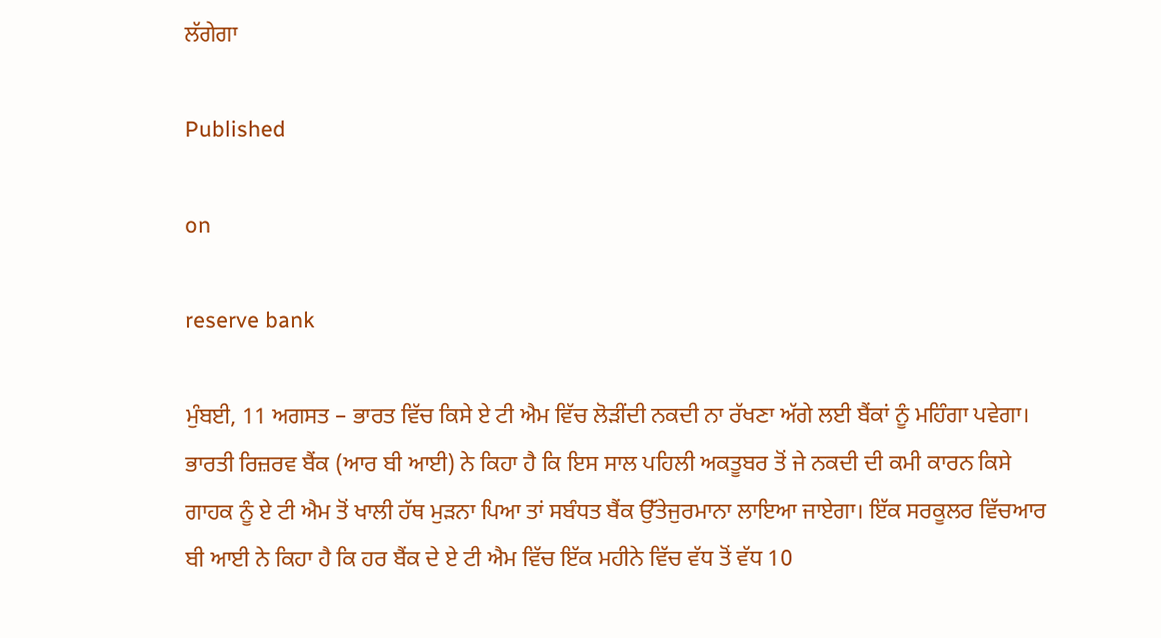ਲੱਗੇਗਾ

Published

on

reserve bank

ਮੁੰਬਈ, 11 ਅਗਸਤ – ਭਾਰਤ ਵਿੱਚ ਕਿਸੇ ਏ ਟੀ ਐਮ ਵਿੱਚ ਲੋੜੀਂਦੀ ਨਕਦੀ ਨਾ ਰੱਖਣਾ ਅੱਗੇ ਲਈ ਬੈਂਕਾਂ ਨੂੰ ਮਹਿੰਗਾ ਪਵੇਗਾ। ਭਾਰਤੀ ਰਿਜ਼ਰਵ ਬੈਂਕ (ਆਰ ਬੀ ਆਈ) ਨੇ ਕਿਹਾ ਹੈ ਕਿ ਇਸ ਸਾਲ ਪਹਿਲੀ ਅਕਤੂਬਰ ਤੋਂ ਜੇ ਨਕਦੀ ਦੀ ਕਮੀ ਕਾਰਨ ਕਿਸੇ ਗਾਹਕ ਨੂੰ ਏ ਟੀ ਐਮ ਤੋਂ ਖਾਲੀ ਹੱਥ ਮੁੜਨਾ ਪਿਆ ਤਾਂ ਸਬੰਧਤ ਬੈਂਕ ਉੱਤੇਜੁਰਮਾਨਾ ਲਾਇਆ ਜਾਏਗਾ। ਇੱਕ ਸਰਕੂਲਰ ਵਿੱਚਆਰ ਬੀ ਆਈ ਨੇ ਕਿਹਾ ਹੈ ਕਿ ਹਰ ਬੈਂਕ ਦੇ ਏ ਟੀ ਐਮ ਵਿੱਚ ਇੱਕ ਮਹੀਨੇ ਵਿੱਚ ਵੱਧ ਤੋਂ ਵੱਧ 10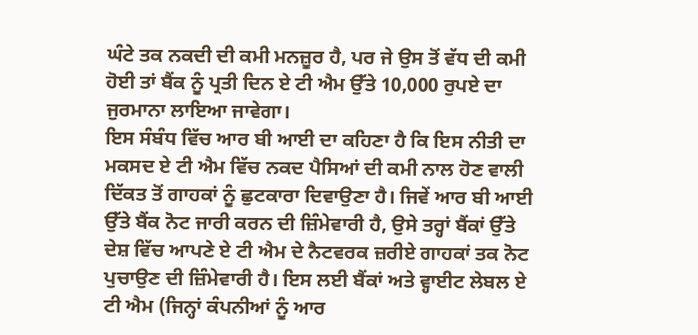ਘੰਟੇ ਤਕ ਨਕਦੀ ਦੀ ਕਮੀ ਮਨਜ਼ੂਰ ਹੈ, ਪਰ ਜੇ ਉਸ ਤੋਂ ਵੱਧ ਦੀ ਕਮੀ ਹੋਈ ਤਾਂ ਬੈਂਕ ਨੂੰ ਪ੍ਰਤੀ ਦਿਨ ਏ ਟੀ ਐਮ ਉੱਤੇ 10,000 ਰੁਪਏ ਦਾ ਜੁਰਮਾਨਾ ਲਾਇਆ ਜਾਵੇਗਾ।
ਇਸ ਸੰਬੰਧ ਵਿੱਚ ਆਰ ਬੀ ਆਈ ਦਾ ਕਹਿਣਾ ਹੈ ਕਿ ਇਸ ਨੀਤੀ ਦਾ ਮਕਸਦ ਏ ਟੀ ਐਮ ਵਿੱਚ ਨਕਦ ਪੈਸਿਆਂ ਦੀ ਕਮੀ ਨਾਲ ਹੋਣ ਵਾਲੀ ਦਿੱਕਤ ਤੋਂ ਗਾਹਕਾਂ ਨੂੰ ਛੁਟਕਾਰਾ ਦਿਵਾਉਣਾ ਹੈ। ਜਿਵੇਂ ਆਰ ਬੀ ਆਈ ਉੱਤੇ ਬੈਂਕ ਨੋਟ ਜਾਰੀ ਕਰਨ ਦੀ ਜ਼ਿੰਮੇਵਾਰੀ ਹੈ, ਉਸੇ ਤਰ੍ਹਾਂ ਬੈਂਕਾਂ ਉੱਤੇ ਦੇਸ਼ ਵਿੱਚ ਆਪਣੇ ਏ ਟੀ ਐਮ ਦੇ ਨੈਟਵਰਕ ਜ਼ਰੀਏ ਗਾਹਕਾਂ ਤਕ ਨੋਟ ਪੁਚਾਉਣ ਦੀ ਜ਼ਿੰਮੇਵਾਰੀ ਹੈ। ਇਸ ਲਈ ਬੈਂਕਾਂ ਅਤੇ ਵ੍ਹਾਈਟ ਲੇਬਲ ਏ ਟੀ ਐਮ (ਜਿਨ੍ਹਾਂ ਕੰਪਨੀਆਂ ਨੂੰ ਆਰ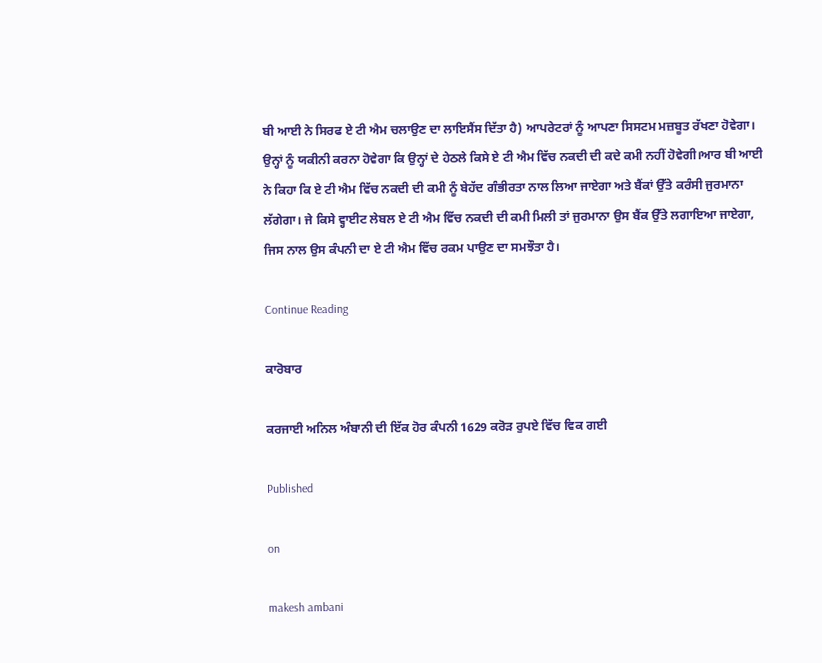ਬੀ ਆਈ ਨੇ ਸਿਰਫ ਏ ਟੀ ਐਮ ਚਲਾਉਣ ਦਾ ਲਾਇਸੈਂਸ ਦਿੱਤਾ ਹੈ) ਆਪਰੇਟਰਾਂ ਨੂੰ ਆਪਣਾ ਸਿਸਟਮ ਮਜ਼ਬੂਤ ਰੱਖਣਾ ਹੋਵੇਗਾ। ਉਨ੍ਹਾਂ ਨੂੰ ਯਕੀਨੀ ਕਰਨਾ ਹੋਵੇਗਾ ਕਿ ਉਨ੍ਹਾਂ ਦੇ ਹੇਠਲੇ ਕਿਸੇ ਏ ਟੀ ਐਮ ਵਿੱਚ ਨਕਦੀ ਦੀ ਕਦੇ ਕਮੀ ਨਹੀਂ ਹੋਵੇਗੀ।ਆਰ ਬੀ ਆਈ ਨੇ ਕਿਹਾ ਕਿ ਏ ਟੀ ਐਮ ਵਿੱਚ ਨਕਦੀ ਦੀ ਕਮੀ ਨੂੰ ਬੇਹੱਦ ਗੰਭੀਰਤਾ ਨਾਲ ਲਿਆ ਜਾਏਗਾ ਅਤੇ ਬੈਂਕਾਂ ਉੱਤੇ ਕਰੰਸੀ ਜੁਰਮਾਨਾ ਲੱਗੇਗਾ। ਜੇ ਕਿਸੇ ਵ੍ਹਾਈਟ ਲੇਬਲ ਏ ਟੀ ਐਮ ਵਿੱਚ ਨਕਦੀ ਦੀ ਕਮੀ ਮਿਲੀ ਤਾਂ ਜੁਰਮਾਨਾ ਉਸ ਬੈਂਕ ਉੱਤੇ ਲਗਾਇਆ ਜਾਏਗਾ, ਜਿਸ ਨਾਲ ਉਸ ਕੰਪਨੀ ਦਾ ਏ ਟੀ ਐਮ ਵਿੱਚ ਰਕਮ ਪਾਉਣ ਦਾ ਸਮਝੌਤਾ ਹੈ।

Continue Reading

ਕਾਰੋਬਾਰ

ਕਰਜਾਈ ਅਨਿਲ ਅੰਬਾਨੀ ਦੀ ਇੱਕ ਹੋਰ ਕੰਪਨੀ 1629 ਕਰੋੜ ਰੁਪਏ ਵਿੱਚ ਵਿਕ ਗਈ

Published

on

makesh ambani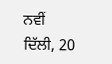ਨਵੀਂ ਦਿੱਲੀ, 20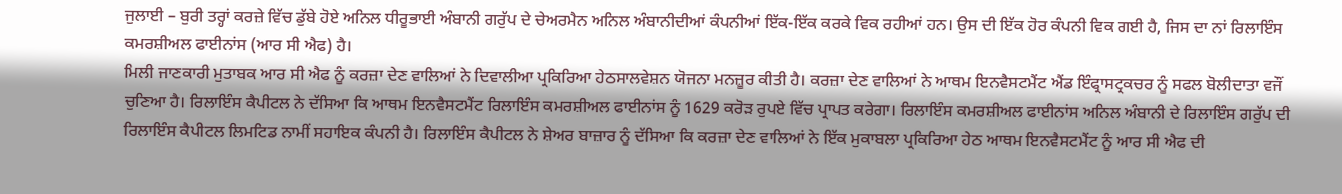ਜੁਲਾਈ – ਬੁਰੀ ਤਰ੍ਹਾਂ ਕਰਜ਼ੇ ਵਿੱਚ ਡੁੱਬੇ ਹੋਏ ਅਨਿਲ ਧੀਰੂਭਾਈ ਅੰਬਾਨੀ ਗਰੁੱਪ ਦੇ ਚੇਅਰਮੈਨ ਅਨਿਲ ਅੰਬਾਨੀਦੀਆਂ ਕੰਪਨੀਆਂ ਇੱਕ-ਇੱਕ ਕਰਕੇ ਵਿਕ ਰਹੀਆਂ ਹਨ। ਉਸ ਦੀ ਇੱਕ ਹੋਰ ਕੰਪਨੀ ਵਿਕ ਗਈ ਹੈ, ਜਿਸ ਦਾ ਨਾਂ ਰਿਲਾਇੰਸ ਕਮਰਸ਼ੀਅਲ ਫਾਈਨਾਂਸ (ਆਰ ਸੀ ਐਫ) ਹੈ।
ਮਿਲੀ ਜਾਣਕਾਰੀ ਮੁਤਾਬਕ ਆਰ ਸੀ ਐਫ ਨੂੰ ਕਰਜ਼ਾ ਦੇਣ ਵਾਲਿਆਂ ਨੇ ਦਿਵਾਲੀਆ ਪ੍ਰਕਿਰਿਆ ਹੇਠਸਾਲਵੇਸ਼ਨ ਯੋਜਨਾ ਮਨਜ਼ੂਰ ਕੀਤੀ ਹੈ। ਕਰਜ਼ਾ ਦੇਣ ਵਾਲਿਆਂ ਨੇ ਆਥਮ ਇਨਵੈਸਟਮੈਂਟ ਐਂਡ ਇੰਫ੍ਰਾਸਟ੍ਰਕਚਰ ਨੂੰ ਸਫਲ ਬੋਲੀਦਾਤਾ ਵਜੌਂ ਚੁਣਿਆ ਹੈ। ਰਿਲਾਇੰਸ ਕੈਪੀਟਲ ਨੇ ਦੱਸਿਆ ਕਿ ਆਥਮ ਇਨਵੈਸਟਮੈਂਟ ਰਿਲਾਇੰਸ ਕਮਰਸ਼ੀਅਲ ਫਾਈਨਾਂਸ ਨੂੰ 1629 ਕਰੋੜ ਰੁਪਏ ਵਿੱਚ ਪ੍ਰਾਪਤ ਕਰੇਗਾ। ਰਿਲਾਇੰਸ ਕਮਰਸ਼ੀਅਲ ਫਾਈਨਾਂਸ ਅਨਿਲ ਅੰਬਾਨੀ ਦੇ ਰਿਲਾਇੰਸ ਗਰੁੱਪ ਦੀ ਰਿਲਾਇੰਸ ਕੈਪੀਟਲ ਲਿਮਟਿਡ ਨਾਮੀਂ ਸਹਾਇਕ ਕੰਪਨੀ ਹੈ। ਰਿਲਾਇੰਸ ਕੈਪੀਟਲ ਨੇ ਸ਼ੇਅਰ ਬਾਜ਼ਾਰ ਨੂੰ ਦੱਸਿਆ ਕਿ ਕਰਜ਼ਾ ਦੇਣ ਵਾਲਿਆਂ ਨੇ ਇੱਕ ਮੁਕਾਬਲਾ ਪ੍ਰਕਿਰਿਆ ਹੇਠ ਆਥਮ ਇਨਵੈਸਟਮੈਂਟ ਨੂੰ ਆਰ ਸੀ ਐਫ ਦੀ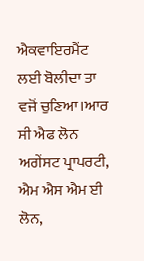ਐਕਵਾਇਰਮੈਂਟ ਲਈ ਬੋਲੀਦਾ ਤਾ ਵਜੋਂ ਚੁਣਿਆ।ਆਰ ਸੀ ਐਫ ਲੋਨ ਅਗੇਂਸਟ ਪ੍ਰਾਪਰਟੀ, ਐਮ ਐਸ ਐਮ ਈ ਲੋਨ,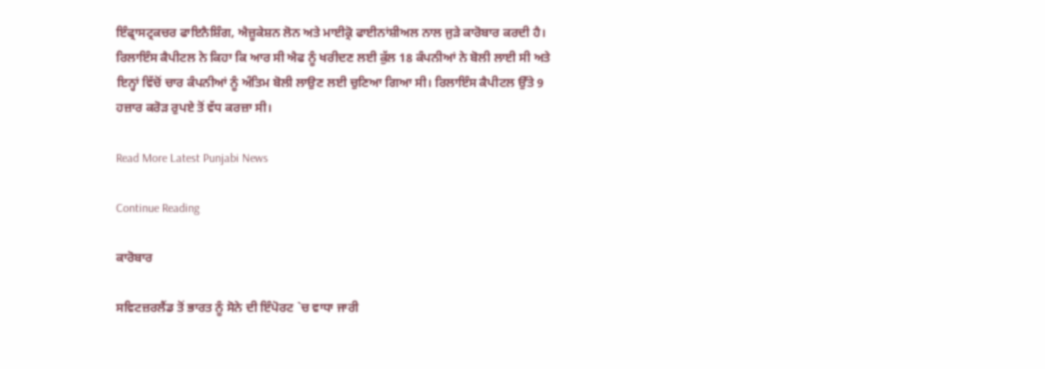ਇੰਫ੍ਰਾਸਟ੍ਰਕਚਰ ਫਾਇਨੈਸ਼ਿੰਗ, ਐਜ਼ੂਕੇਸ਼ਨ ਲੋਨ ਅਤੇ ਮਾਈਕ੍ਰੋ ਫਾਈਨਾਂਸ਼ੀਅਲ ਨਾਲ ਜੁੜੇ ਕਾਰੋਬਾਰ ਕਰਦੀ ਹੈ। ਰਿਲਾਇੰਸ ਕੈਪੀਟਲ ਨੇ ਕਿਹਾ ਕਿ ਆਰ ਸੀ ਐਫ ਨੂੰ ਖਰੀਦਣ ਲਈ ਕੁੱਲ 18 ਕੰਪਨੀਆਂ ਨੇ ਬੋਲੀ ਲਾਈ ਸੀ ਅਤੇ ਇਨ੍ਹਾਂ ਵਿੱਚੋਂ ਚਾਰ ਕੰਪਨੀਆਂ ਨੂੰ ਅੰਤਿਮ ਬੋਲੀ ਲਾਉਣ ਲਈ ਚੁਣਿਆ ਗਿਆ ਸੀ। ਰਿਲਾਇੰਸ ਕੈਪੀਟਲ ਉੱਤੇ 9 ਹਜ਼ਾਰ ਕਰੋੜ ਰੁਪਏ ਤੋਂ ਵੱਧ ਕਰਜ਼ਾ ਸੀ।

Read More Latest Punjabi News

Continue Reading

ਕਾਰੋਬਾਰ

ਸਵਿਟਜ਼ਰਲੈਂਡ ਤੋਂ ਭਾਰਤ ਨੂੰ ਸੋਨੇ ਦੀ ਇੰਪੋਰਟ `ਚ ਵਾਧਾ ਜਾਰੀ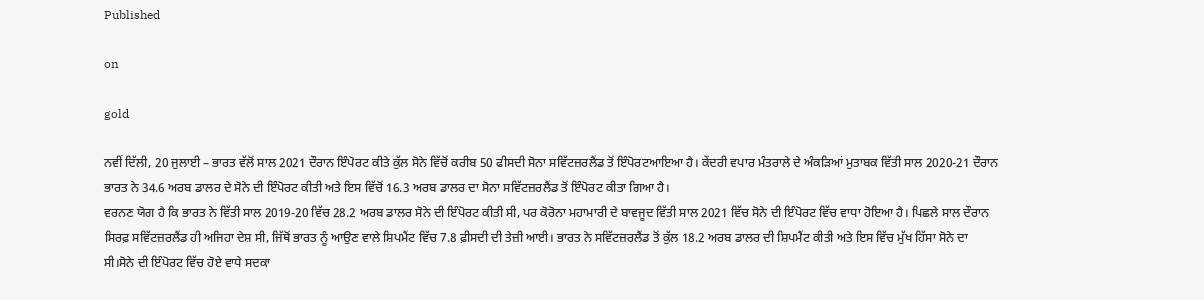Published

on

gold

ਨਵੀਂ ਦਿੱਲੀ, 20 ਜੁਲਾਈ – ਭਾਰਤ ਵੱਲੋਂ ਸਾਲ 2021 ਦੌਰਾਨ ਇੰਪੋਰਟ ਕੀਤੇ ਕੁੱਲ ਸੋਨੇ ਵਿੱਚੋਂ ਕਰੀਬ 50 ਫੀਸਦੀ ਸੋਨਾ ਸਵਿੱਟਜ਼ਰਲੈਂਡ ਤੋਂ ਇੰਪੋਰਟਆਇਆ ਹੈ। ਕੇਂਦਰੀ ਵਪਾਰ ਮੰਤਰਾਲੇ ਦੇ ਅੰਕੜਿਆਂ ਮੁਤਾਬਕ ਵਿੱਤੀ ਸਾਲ 2020-21 ਦੌਰਾਨ ਭਾਰਤ ਨੇ 34.6 ਅਰਬ ਡਾਲਰ ਦੇ ਸੋਨੇ ਦੀ ਇੰਪੋਰਟ ਕੀਤੀ ਅਤੇ ਇਸ ਵਿੱਚੋਂ 16.3 ਅਰਬ ਡਾਲਰ ਦਾ ਸੋਨਾ ਸਵਿੱਟਜ਼ਰਲੈਂਡ ਤੋਂ ਇੰਪੋਰਟ ਕੀਤਾ ਗਿਆ ਹੈ।
ਵਰਨਣ ਯੋਗ ਹੈ ਕਿ ਭਾਰਤ ਨੇ ਵਿੱਤੀ ਸਾਲ 2019-20 ਵਿੱਚ 28.2 ਅਰਬ ਡਾਲਰ ਸੋਨੇ ਦੀ ਇੰਪੋਰਟ ਕੀਤੀ ਸੀ, ਪਰ ਕੋਰੋਨਾ ਮਹਾਮਾਰੀ ਦੇ ਬਾਵਜੂਦ ਵਿੱਤੀ ਸਾਲ 2021 ਵਿੱਚ ਸੋਨੇ ਦੀ ਇੰਪੋਰਟ ਵਿੱਚ ਵਾਧਾ ਹੋਇਆ ਹੈ। ਪਿਛਲੇ ਸਾਲ ਦੌਰਾਨ ਸਿਰਫ਼ ਸਵਿੱਟਜ਼ਰਲੈਂਡ ਹੀ ਅਜਿਹਾ ਦੇਸ਼ ਸੀ, ਜਿੱਥੋਂ ਭਾਰਤ ਨੂੰ ਆਉਣ ਵਾਲੇ ਸ਼ਿਪਮੈਂਟ ਵਿੱਚ 7.8 ਫ਼ੀਸਦੀ ਦੀ ਤੇਜ਼ੀ ਆਈ। ਭਾਰਤ ਨੇ ਸਵਿੱਟਜ਼ਰਲੈਂਡ ਤੋਂ ਕੁੱਲ 18.2 ਅਰਬ ਡਾਲਰ ਦੀ ਸ਼ਿਪਮੈਂਟ ਕੀਤੀ ਅਤੇ ਇਸ ਵਿੱਚ ਮੁੱਖ ਹਿੱਸਾ ਸੋਨੇ ਦਾ ਸੀ।ਸੋਨੇ ਦੀ ਇੰਪੋਰਟ ਵਿੱਚ ਹੋਏ ਵਾਧੇ ਸਦਕਾ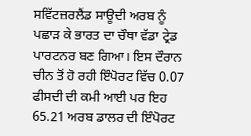ਸਵਿੱਟਜ਼ਰਲੈਂਡ ਸਾਊਦੀ ਅਰਬ ਨੂੰ ਪਛਾੜ ਕੇ ਭਾਰਤ ਦਾ ਚੌਥਾ ਵੱਡਾ ਟ੍ਰੇਡ ਪਾਰਟਨਰ ਬਣ ਗਿਆ। ਇਸ ਦੌਰਾਨ ਚੀਨ ਤੋਂ ਹੋ ਰਹੀ ਇੰਪੋਰਟ ਵਿੱਚ 0.07 ਫੀਸਦੀ ਦੀ ਕਮੀ ਆਈ ਪਰ ਇਹ 65.21 ਅਰਬ ਡਾਲਰ ਦੀ ਇੰਪੋਰਟ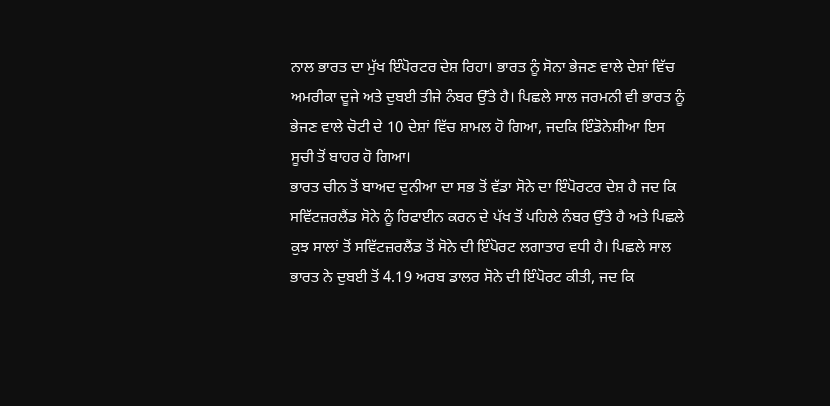ਨਾਲ ਭਾਰਤ ਦਾ ਮੁੱਖ ਇੰਪੋਰਟਰ ਦੇਸ਼ ਰਿਹਾ। ਭਾਰਤ ਨੂੰ ਸੋਨਾ ਭੇਜਣ ਵਾਲੇ ਦੇਸ਼ਾਂ ਵਿੱਚ ਅਮਰੀਕਾ ਦੂਜੇ ਅਤੇ ਦੁਬਈ ਤੀਜੇ ਨੰਬਰ ਉੱਤੇ ਹੈ। ਪਿਛਲੇ ਸਾਲ ਜਰਮਨੀ ਵੀ ਭਾਰਤ ਨੂੰ ਭੇਜਣ ਵਾਲੇ ਚੋਟੀ ਦੇ 10 ਦੇਸ਼ਾਂ ਵਿੱਚ ਸ਼ਾਮਲ ਹੋ ਗਿਆ, ਜਦਕਿ ਇੰਡੋਨੇਸ਼ੀਆ ਇਸ ਸੂਚੀ ਤੋਂ ਬਾਹਰ ਹੋ ਗਿਆ।
ਭਾਰਤ ਚੀਨ ਤੋਂ ਬਾਅਦ ਦੁਨੀਆ ਦਾ ਸਭ ਤੋਂ ਵੱਡਾ ਸੋਨੇ ਦਾ ਇੰਪੋਰਟਰ ਦੇਸ਼ ਹੈ ਜਦ ਕਿ ਸਵਿੱਟਜ਼ਰਲੈਂਡ ਸੋਨੇ ਨੂੰ ਰਿਫਾਈਨ ਕਰਨ ਦੇ ਪੱਖ ਤੋਂ ਪਹਿਲੇ ਨੰਬਰ ਉੱਤੇ ਹੈ ਅਤੇ ਪਿਛਲੇ ਕੁਝ ਸਾਲਾਂ ਤੋਂ ਸਵਿੱਟਜ਼ਰਲੈਂਡ ਤੋਂ ਸੋਨੇ ਦੀ ਇੰਪੋਰਟ ਲਗਾਤਾਰ ਵਧੀ ਹੈ। ਪਿਛਲੇ ਸਾਲ ਭਾਰਤ ਨੇ ਦੁਬਈ ਤੋਂ 4.19 ਅਰਬ ਡਾਲਰ ਸੋਨੇ ਦੀ ਇੰਪੋਰਟ ਕੀਤੀ, ਜਦ ਕਿ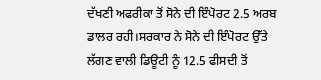ਦੱਖਣੀ ਅਫਰੀਕਾ ਤੋਂ ਸੋਨੇ ਦੀ ਇੰਪੋਰਟ 2.5 ਅਰਬ ਡਾਲਰ ਰਹੀ।ਸਰਕਾਰ ਨੇ ਸੋਨੇ ਦੀ ਇੰਪੋਰਟ ਉੱਤੇ ਲੱਗਣ ਵਾਲੀ ਡਿਊਟੀ ਨੂੰ 12.5 ਫੀਸਦੀ ਤੋਂ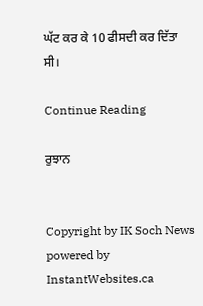ਘੱਟ ਕਰ ਕੇ 10 ਫੀਸਦੀ ਕਰ ਦਿੱਤਾ ਸੀ।

Continue Reading

ਰੁਝਾਨ


Copyright by IK Soch News powered by InstantWebsites.ca